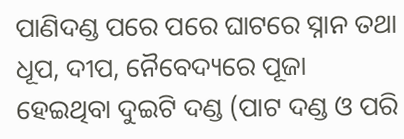ପାଣିଦଣ୍ଡ ପରେ ପରେ ଘାଟରେ ସ୍ନାନ ତଥା ଧୂପ, ଦୀପ, ନୈବେଦ୍ୟରେ ପୂଜା ହେଇଥିବା ଦୁଇଟି ଦଣ୍ଡ (ପାଟ ଦଣ୍ଡ ଓ ପରି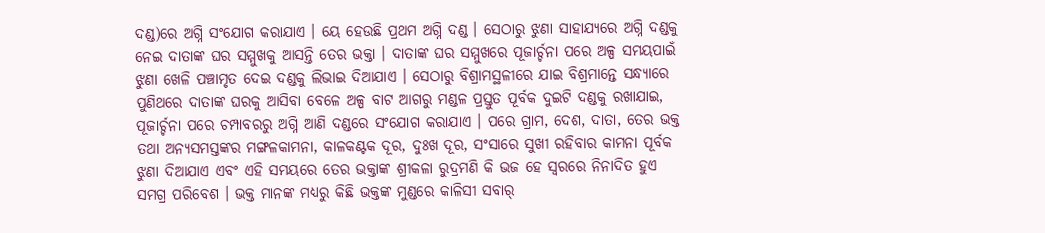ଦଣ୍ଡ)ରେ ଅଗ୍ନି ସଂଯୋଗ କରାଯାଏ । ୟେ ହେଉଛି ପ୍ରଥମ ଅଗ୍ନି ଦଣ୍ଡ । ସେଠାରୁ ଝୁଣା ସାହାଯ୍ୟରେ ଅଗ୍ନି ଦଣ୍ଡକୁ ନେଇ ଦାତାଙ୍କ ଘର ସମ୍ମୁଖକୁ ଆସନ୍ତି ତେର ଭକ୍ତା । ଦାତାଙ୍କ ଘର ସମ୍ମୁଖରେ ପୂଜାର୍ଚ୍ଚନା ପରେ ଅଳ୍ପ ସମୟପାଇଁ ଝୁଣା ଖେଳି ପଞ୍ଚାମୃତ ଦେଇ ଦଣ୍ଡକୁ ଲିଭାଇ ଦିଆଯାଏ । ସେଠାରୁ ବିଶ୍ରାମସ୍ଥଳୀରେ ଯାଇ ବିଶ୍ରମାନ୍ତେ ସନ୍ଧ୍ୟାରେ ପୁଣିଥରେ ଦାତାଙ୍କ ଘରକୁ ଆସିବା ବେଳେ ଅଳ୍ପ ବାଟ ଆଗରୁ ମଣ୍ଡଳ ପ୍ରସ୍ତୁତ ପୂର୍ବକ ଦୁଇଟି ଦଣ୍ଡକୁ ରଖାଯାଇ, ପୂଜାର୍ଚ୍ଚନା ପରେ ଚମ୍ପାବରରୁ ଅଗ୍ନି ଆଣି ଦଣ୍ଡରେ ସଂଯୋଗ କରାଯାଏ । ପରେ ଗ୍ରାମ, ଦେଶ, ଦାତା, ତେର ଭକ୍ତ ତଥା ଅନ୍ୟସମସ୍ତଙ୍କର ମଙ୍ଗଳକାମନା, କାଳକଣ୍ଟକ ଦୂର, ଦୁଃଖ ଦୂର, ସଂସାରେ ସୁଖୀ ରହିବାର କାମନା ପୂର୍ବକ ଝୁଣା ଦିଆଯାଏ ଏବଂ ଏହି ସମୟରେ ତେର ଭକ୍ତାଙ୍କ ଶ୍ରୀକଳା ରୁଦ୍ରମଣି କି ଭଜ ହେ ସ୍ୱରରେ ନିନାଦିତ ହୁଏ ସମଗ୍ର ପରିବେଶ । ଭକ୍ତ ମାନଙ୍କ ମଧ୍ୟରୁ କିଛି ଭକ୍ତଙ୍କ ମୁଣ୍ଡରେ କାଳିସୀ ସବାର୍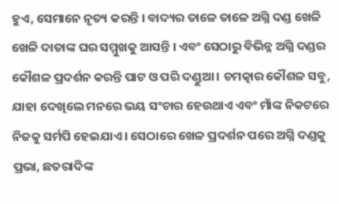ହୁଏ, ସେମାନେ ନୃତ୍ୟ କରନ୍ତି । ବାଦ୍ୟର ତାଳେ ତାଳେ ଅଗ୍ନି ଦଣ୍ଡ ଖେଳି ଖେଳି ଦାତାଙ୍କ ଘର ସମ୍ମୁଖକୁ ଆସନ୍ତି । ଏବଂ ସେଠାରୁ ବିଭିନ୍ନ ଅଗ୍ନି ଦଣ୍ଡର କୌଶଳ ପ୍ରଦର୍ଶନ କରନ୍ତି ପାଟ ଓ ପରି ଦଣ୍ଡୁଆ । ଚମତ୍କାର କୌଶଳ ସବୁ, ଯାହା ଦେଖିଲେ ମନରେ ଭୟ ସଂଚାର ହେଉଥାଏ ଏବଂ ମାଁଙ୍କ ନିକଟରେ ନିଜକୁ ସର୍ମପି ହେଇଯାଏ । ସେଠାରେ ଖେଳ ପ୍ରଦର୍ଶନ ପରେ ଅଗ୍ନି ଦଣ୍ଡକୁ ପ୍ରଭା, ଛତରାଦିଙ୍କ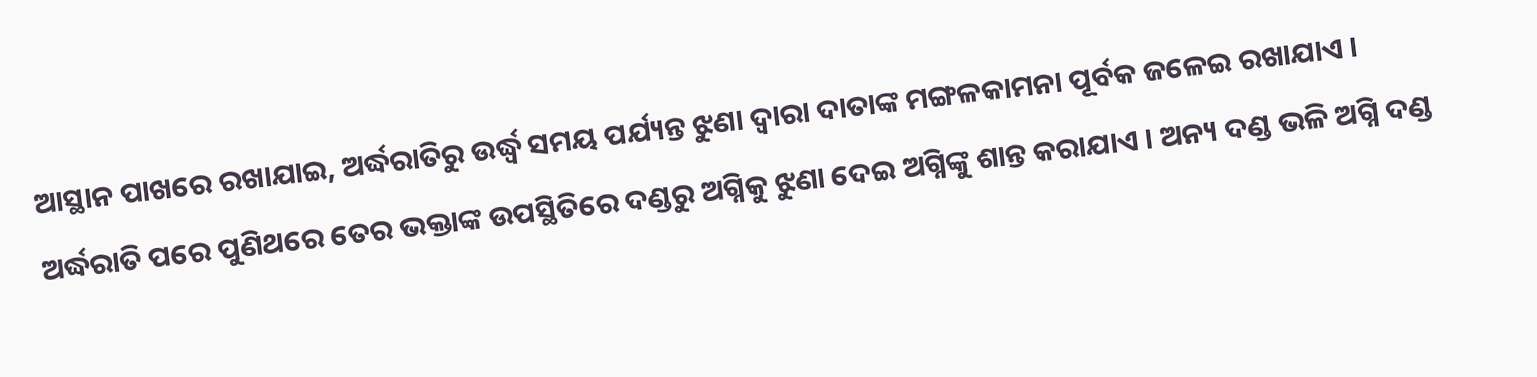ଆସ୍ଥାନ ପାଖରେ ରଖାଯାଇ, ଅର୍ଦ୍ଧରାତିରୁ ଉର୍ଦ୍ଧ୍ୱ ସମୟ ପର୍ଯ୍ୟନ୍ତ ଝୁଣା ଦ୍ୱାରା ଦାତାଙ୍କ ମଙ୍ଗଳକାମନା ପୂର୍ବକ ଜଳେଇ ରଖାଯାଏ । ଅର୍ଦ୍ଧରାତି ପରେ ପୁଣିଥରେ ତେର ଭକ୍ତାଙ୍କ ଉପସ୍ଥିତିରେ ଦଣ୍ଡରୁ ଅଗ୍ନିକୁ ଝୁଣା ଦେଇ ଅଗ୍ନିଙ୍କୁ ଶାନ୍ତ କରାଯାଏ । ଅନ୍ୟ ଦଣ୍ଡ ଭଳି ଅଗ୍ନି ଦଣ୍ଡ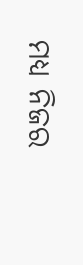ମଧ୍ୟ ନିଜର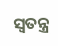ସ୍ୱତନ୍ତ୍ର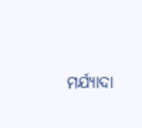ମର୍ଯ୍ୟାଦା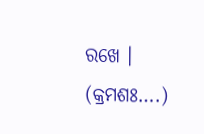ରଖେ । (କ୍ରମଶଃ….)